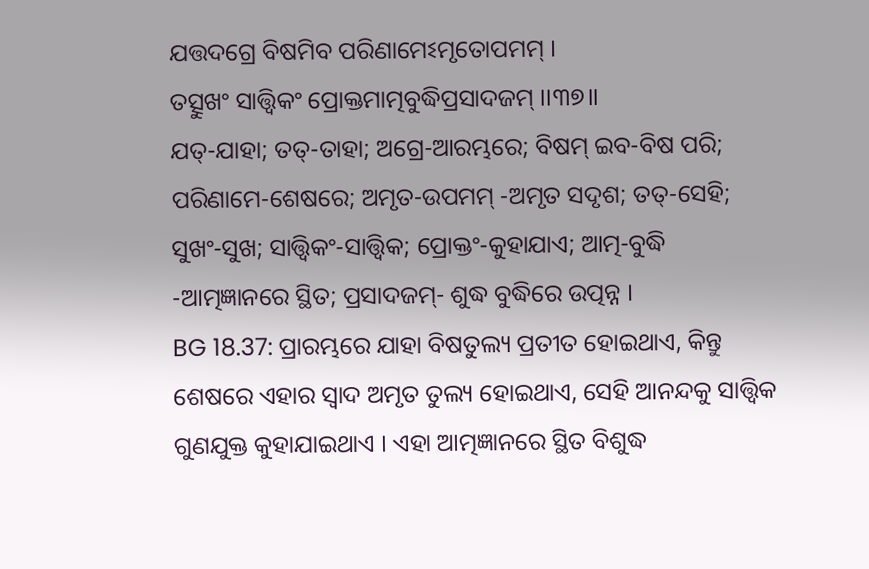ଯତ୍ତଦଗ୍ରେ ବିଷମିବ ପରିଣାମେଽମୃତୋପମମ୍ ।
ତତ୍ସୁଖଂ ସାତ୍ତ୍ୱିକଂ ପ୍ରୋକ୍ତମାତ୍ମବୁଦ୍ଧିପ୍ରସାଦଜମ୍ ।।୩୭।।
ଯତ୍-ଯାହା; ତତ୍-ତାହା; ଅଗ୍ରେ-ଆରମ୍ଭରେ; ବିଷମ୍ ଇବ-ବିଷ ପରି; ପରିଣାମେ-ଶେଷରେ; ଅମୃତ-ଉପମମ୍ -ଅମୃତ ସଦୃଶ; ତତ୍-ସେହି; ସୁଖଂ-ସୁଖ; ସାତ୍ତ୍ୱିକଂ-ସାତ୍ତ୍ୱିକ; ପ୍ରୋକ୍ତଂ-କୁହାଯାଏ; ଆତ୍ମ-ବୁଦ୍ଧି -ଆତ୍ମଜ୍ଞାନରେ ସ୍ଥିତ; ପ୍ରସାଦଜମ୍- ଶୁଦ୍ଧ ବୁଦ୍ଧିରେ ଉତ୍ପନ୍ନ ।
BG 18.37: ପ୍ରାରମ୍ଭରେ ଯାହା ବିଷତୁଲ୍ୟ ପ୍ରତୀତ ହୋଇଥାଏ, କିନ୍ତୁ ଶେଷରେ ଏହାର ସ୍ୱାଦ ଅମୃତ ତୁଲ୍ୟ ହୋଇଥାଏ, ସେହି ଆନନ୍ଦକୁ ସାତ୍ତ୍ୱିକ ଗୁଣଯୁକ୍ତ କୁହାଯାଇଥାଏ । ଏହା ଆତ୍ମଜ୍ଞାନରେ ସ୍ଥିତ ବିଶୁଦ୍ଧ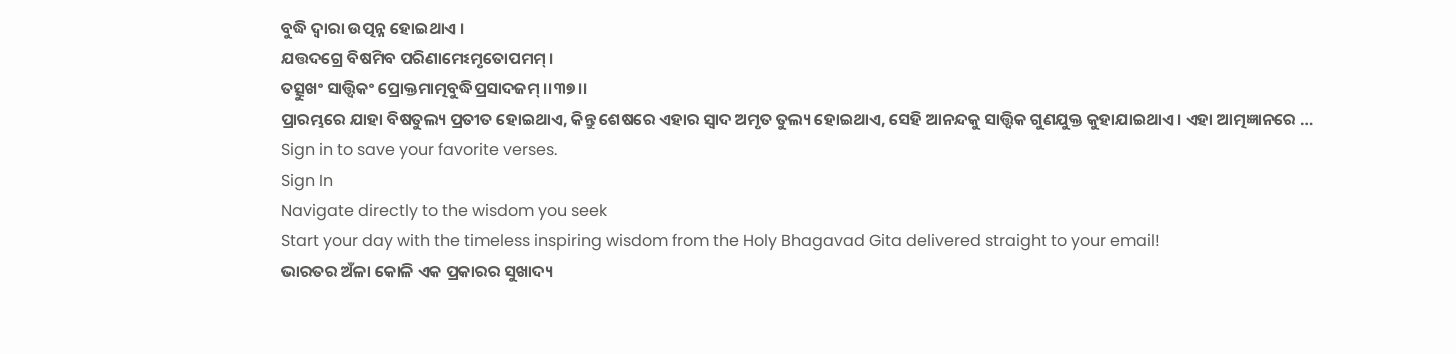ବୁଦ୍ଧି ଦ୍ୱାରା ଉତ୍ପନ୍ନ ହୋଇଥାଏ ।
ଯତ୍ତଦଗ୍ରେ ବିଷମିବ ପରିଣାମେଽମୃତୋପମମ୍ ।
ତତ୍ସୁଖଂ ସାତ୍ତ୍ୱିକଂ ପ୍ରୋକ୍ତମାତ୍ମବୁଦ୍ଧିପ୍ରସାଦଜମ୍ ।।୩୭।।
ପ୍ରାରମ୍ଭରେ ଯାହା ବିଷତୁଲ୍ୟ ପ୍ରତୀତ ହୋଇଥାଏ, କିନ୍ତୁ ଶେଷରେ ଏହାର ସ୍ୱାଦ ଅମୃତ ତୁଲ୍ୟ ହୋଇଥାଏ, ସେହି ଆନନ୍ଦକୁ ସାତ୍ତ୍ୱିକ ଗୁଣଯୁକ୍ତ କୁହାଯାଇଥାଏ । ଏହା ଆତ୍ମଜ୍ଞାନରେ …
Sign in to save your favorite verses.
Sign In
Navigate directly to the wisdom you seek
Start your day with the timeless inspiring wisdom from the Holy Bhagavad Gita delivered straight to your email!
ଭାରତର ଅଁଳା କୋଳି ଏକ ପ୍ରକାରର ସୁଖାଦ୍ୟ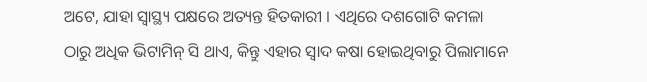ଅଟେ, ଯାହା ସ୍ୱାସ୍ଥ୍ୟ ପକ୍ଷରେ ଅତ୍ୟନ୍ତ ହିତକାରୀ । ଏଥିରେ ଦଶଗୋଟି କମଳା ଠାରୁ ଅଧିକ ଭିଟାମିନ୍ ସି ଥାଏ, କିନ୍ତୁ ଏହାର ସ୍ୱାଦ କଷା ହୋଇଥିବାରୁ ପିଲାମାନେ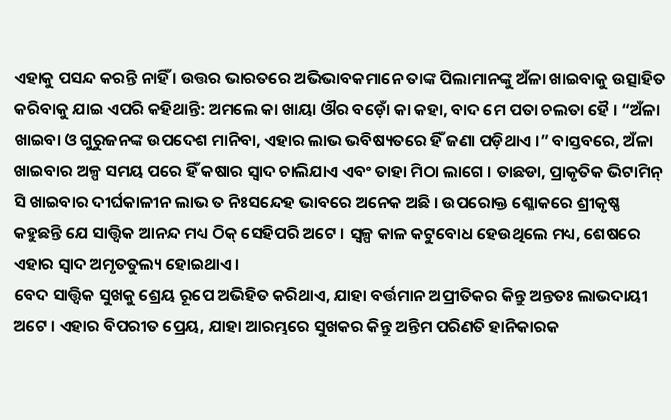ଏହାକୁ ପସନ୍ଦ କରନ୍ତି ନାହିଁ । ଉତ୍ତର ଭାରତରେ ଅଭିଭାବକମାନେ ତାଙ୍କ ପିଲାମାନଙ୍କୁ ଅଁଳା ଖାଇବାକୁ ଉତ୍ସାହିତ କରିବାକୁ ଯାଇ ଏପରି କହିଥାନ୍ତି: ଅମଲେ କା ଖାୟା ଔର ବଡ଼ୋଁ କା କହା, ବାଦ ମେ ପତା ଚଲତା ହୈ । “ଅଁଳା ଖାଇବା ଓ ଗୁରୁଜନଙ୍କ ଉପଦେଶ ମାନିବା, ଏହାର ଲାଭ ଭବିଷ୍ୟତରେ ହିଁ ଜଣା ପଡ଼ିଥାଏ ।” ବାସ୍ତବରେ, ଅଁଳା ଖାଇବାର ଅଳ୍ପ ସମୟ ପରେ ହିଁ କଷାର ସ୍ୱାଦ ଚାଲିଯାଏ ଏବଂ ତାହା ମିଠା ଲାଗେ । ତାଛଡା, ପ୍ରାକୃତିକ ଭିଟାମିନ୍ ସି ଖାଇବାର ଦୀର୍ଘକାଳୀନ ଲାଭ ତ ନିଃସନ୍ଦେହ ଭାବରେ ଅନେକ ଅଛି । ଉପରୋକ୍ତ ଶ୍ଳୋକରେ ଶ୍ରୀକୃଷ୍ଣ କହୁଛନ୍ତି ଯେ ସାତ୍ତ୍ୱିକ ଆନନ୍ଦ ମଧ୍ୟ ଠିକ୍ ସେହିପରି ଅଟେ । ସ୍ୱଳ୍ପ କାଳ କଟୁବୋଧ ହେଉଥିଲେ ମଧ୍ୟ, ଶେଷରେ ଏହାର ସ୍ୱାଦ ଅମୃତତୁଲ୍ୟ ହୋଇଥାଏ ।
ବେଦ ସାତ୍ତ୍ୱିକ ସୁଖକୁ ଶ୍ରେୟ ରୂପେ ଅଭିହିତ କରିଥାଏ, ଯାହା ବର୍ତ୍ତମାନ ଅପ୍ରୀତିକର କିନ୍ତୁ ଅନ୍ତତଃ ଲାଭଦାୟୀ ଅଟେ । ଏହାର ବିପରୀତ ପ୍ରେୟ, ଯାହା ଆରମ୍ଭରେ ସୁଖକର କିନ୍ତୁ ଅନ୍ତିମ ପରିଣତି ହାନିକାରକ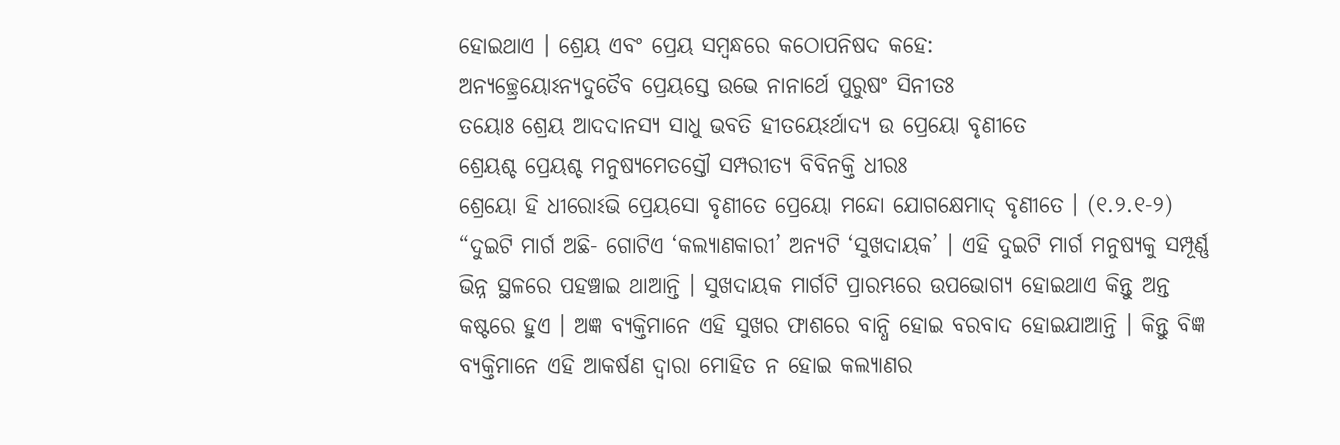ହୋଇଥାଏ । ଶ୍ରେୟ ଏବଂ ପ୍ରେୟ ସମ୍ବନ୍ଧରେ କଠୋପନିଷଦ କହେ:
ଅନ୍ୟଚ୍ଛ୍ରେୟୋଽନ୍ୟଦୁତୈବ ପ୍ରେୟସ୍ତେ ଉଭେ ନାନାର୍ଥେ ପୁରୁଷଂ ସିନୀତଃ
ତୟୋଃ ଶ୍ରେୟ ଆଦଦାନସ୍ୟ ସାଧୁ ଭବତି ହୀତୟେଽର୍ଥାଦ୍ୟ ଉ ପ୍ରେୟୋ ବୃଣୀତେ
ଶ୍ରେୟଶ୍ଚ ପ୍ରେୟଶ୍ଚ ମନୁଷ୍ୟମେତସ୍ତୌ ସମ୍ପରୀତ୍ୟ ବିବିନକ୍ତି ଧୀରଃ
ଶ୍ରେୟୋ ହି ଧୀରୋଽଭି ପ୍ରେୟସୋ ବୃଣୀତେ ପ୍ରେୟୋ ମନ୍ଦୋ ଯୋଗକ୍ଷେମାଦ୍ ବୃଣୀତେ । (୧.୨.୧-୨)
“ଦୁଇଟି ମାର୍ଗ ଅଛି- ଗୋଟିଏ ‘କଲ୍ୟାଣକାରୀ’ ଅନ୍ୟଟି ‘ସୁଖଦାୟକ’ । ଏହି ଦୁଇଟି ମାର୍ଗ ମନୁଷ୍ୟକୁ ସମ୍ପୂର୍ଣ୍ଣ ଭିନ୍ନ ସ୍ଥଳରେ ପହଞ୍ଚାଇ ଥାଆନ୍ତି । ସୁଖଦାୟକ ମାର୍ଗଟି ପ୍ରାରମ୍ଭରେ ଉପଭୋଗ୍ୟ ହୋଇଥାଏ କିନ୍ତୁ ଅନ୍ତ କଷ୍ଟରେ ହୁଏ । ଅଜ୍ଞ ବ୍ୟକ୍ତିମାନେ ଏହି ସୁଖର ଫାଶରେ ବାନ୍ଧି ହୋଇ ବରବାଦ ହୋଇଯାଆନ୍ତି । କିନ୍ତୁ ବିଜ୍ଞ ବ୍ୟକ୍ତିମାନେ ଏହି ଆକର୍ଷଣ ଦ୍ୱାରା ମୋହିତ ନ ହୋଇ କଲ୍ୟାଣର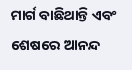ମାର୍ଗ ବାଛିଥାନ୍ତି ଏବଂ ଶେଷରେ ଆନନ୍ଦ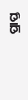ପ୍ରାପ୍ତ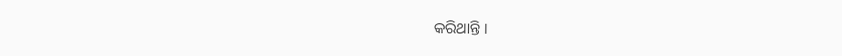କରିଥାନ୍ତି ।